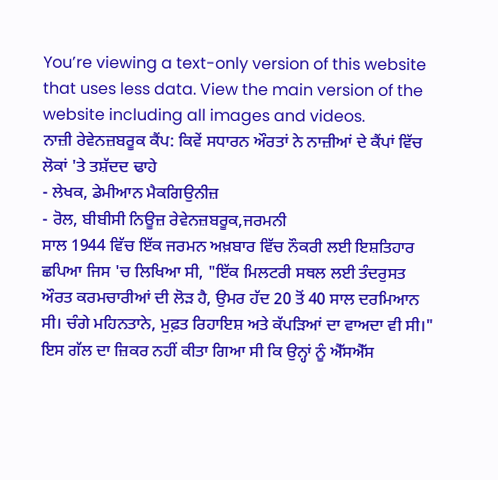You’re viewing a text-only version of this website that uses less data. View the main version of the website including all images and videos.
ਨਾਜ਼ੀ ਰੇਵੇਨਜ਼ਬਰੂਕ ਕੈਂਪ: ਕਿਵੇਂ ਸਧਾਰਨ ਔਰਤਾਂ ਨੇ ਨਾਜ਼ੀਆਂ ਦੇ ਕੈਂਪਾਂ ਵਿੱਚ ਲੋਕਾਂ 'ਤੇ ਤਸ਼ੱਦਦ ਢਾਹੇ
- ਲੇਖਕ, ਡੇਮੀਆਨ ਮੈਕਗਿਉਨੀਜ਼
- ਰੋਲ, ਬੀਬੀਸੀ ਨਿਊਜ਼ ਰੇਵੇਨਜ਼ਬਰੂਕ,ਜਰਮਨੀ
ਸਾਲ 1944 ਵਿੱਚ ਇੱਕ ਜਰਮਨ ਅਖ਼ਬਾਰ ਵਿੱਚ ਨੌਕਰੀ ਲਈ ਇਸ਼ਤਿਹਾਰ ਛਪਿਆ ਜਿਸ 'ਚ ਲਿਖਿਆ ਸੀ, "ਇੱਕ ਮਿਲਟਰੀ ਸਥਲ ਲਈ ਤੰਦਰੁਸਤ ਔਰਤ ਕਰਮਚਾਰੀਆਂ ਦੀ ਲੋੜ ਹੈ, ਉਮਰ ਹੱਦ 20 ਤੋਂ 40 ਸਾਲ ਦਰਮਿਆਨ ਸੀ। ਚੰਗੇ ਮਹਿਨਤਾਨੇ, ਮੁਫ਼ਤ ਰਿਹਾਇਸ਼ ਅਤੇ ਕੱਪੜਿਆਂ ਦਾ ਵਾਅਦਾ ਵੀ ਸੀ।"
ਇਸ ਗੱਲ ਦਾ ਜ਼ਿਕਰ ਨਹੀਂ ਕੀਤਾ ਗਿਆ ਸੀ ਕਿ ਉਨ੍ਹਾਂ ਨੂੰ ਐੱਸਐੱਸ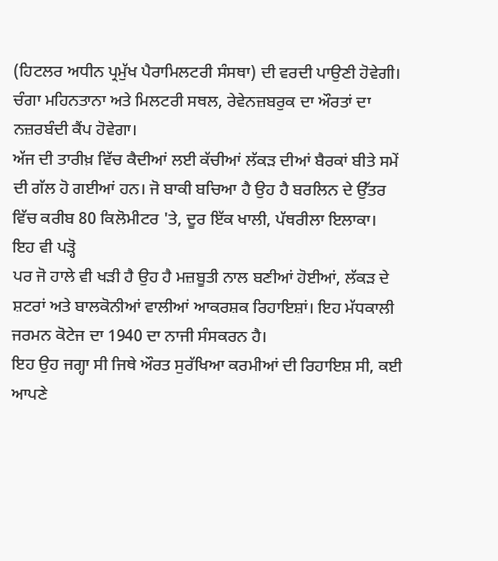(ਹਿਟਲਰ ਅਧੀਨ ਪ੍ਰਮੁੱਖ ਪੈਰਾਮਿਲਟਰੀ ਸੰਸਥਾ) ਦੀ ਵਰਦੀ ਪਾਉਣੀ ਹੋਵੇਗੀ। ਚੰਗਾ ਮਹਿਨਤਾਨਾ ਅਤੇ ਮਿਲਟਰੀ ਸਥਲ, ਰੇਵੇਨਜ਼ਬਰੁਕ ਦਾ ਔਰਤਾਂ ਦਾ ਨਜ਼ਰਬੰਦੀ ਕੈਂਪ ਹੋਵੇਗਾ।
ਅੱਜ ਦੀ ਤਾਰੀਖ਼ ਵਿੱਚ ਕੈਦੀਆਂ ਲਈ ਕੱਚੀਆਂ ਲੱਕੜ ਦੀਆਂ ਬੈਰਕਾਂ ਬੀਤੇ ਸਮੇਂ ਦੀ ਗੱਲ ਹੋ ਗਈਆਂ ਹਨ। ਜੋ ਬਾਕੀ ਬਚਿਆ ਹੈ ਉਹ ਹੈ ਬਰਲਿਨ ਦੇ ਉੱਤਰ ਵਿੱਚ ਕਰੀਬ 80 ਕਿਲੋਮੀਟਰ 'ਤੇ, ਦੂਰ ਇੱਕ ਖਾਲੀ, ਪੱਥਰੀਲਾ ਇਲਾਕਾ।
ਇਹ ਵੀ ਪੜ੍ਹੋ
ਪਰ ਜੋ ਹਾਲੇ ਵੀ ਖੜੀ ਹੈ ਉਹ ਹੈ ਮਜ਼ਬੂਤੀ ਨਾਲ ਬਣੀਆਂ ਹੋਈਆਂ, ਲੱਕੜ ਦੇ ਸ਼ਟਰਾਂ ਅਤੇ ਬਾਲਕੋਨੀਆਂ ਵਾਲੀਆਂ ਆਕਰਸ਼ਕ ਰਿਹਾਇਸ਼ਾਂ। ਇਹ ਮੱਧਕਾਲੀ ਜਰਮਨ ਕੋਟੇਜ ਦਾ 1940 ਦਾ ਨਾਜੀ ਸੰਸਕਰਨ ਹੈ।
ਇਹ ਉਹ ਜਗ੍ਹਾ ਸੀ ਜਿਥੇ ਔਰਤ ਸੁਰੱਖਿਆ ਕਰਮੀਆਂ ਦੀ ਰਿਹਾਇਸ਼ ਸੀ, ਕਈ ਆਪਣੇ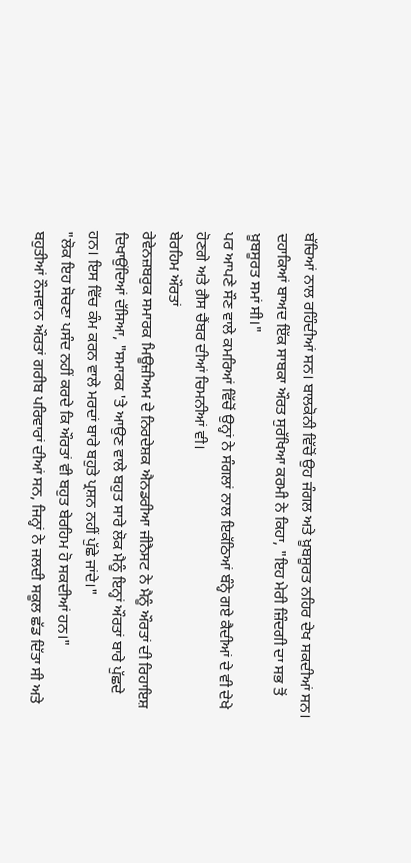ਬੱਚਿਆਂ ਨਾਲ ਰਹਿੰਦੀਆਂ ਸਨ। ਬਾਲਕੋਨੀ ਵਿੱਚੋਂ ਉਹ ਜੰਗਲ ਅਤੇ ਖ਼ੂਬਸੂਰਤ ਨਹਿਰ ਦੇਖ ਸਕਦੀਆਂ ਸਨ।
ਦਹਾਕਿਆਂ ਬਾਅਦ ਇੱਕ ਸਾਬਕਾ ਔਰਤ ਸੁਰੱਖਿਆ ਕਰਮੀ ਨੇ ਕਿਹਾ, "ਇਹ ਮੇਰੀ ਜ਼ਿੰਦਗੀ ਦਾ ਸਭ ਤੋਂ ਖ਼ੂਬਸੂਰਤ ਸਮਾਂ ਸੀ।"
ਪਰ ਆਪਣੇ ਸੌਣ ਵਾਲੇ ਕਮਰਿਆਂ ਵਿੱਚੋਂ ਉਨ੍ਹਾਂ ਨੇ ਸੰਗਲਾਂ ਨਾਲ ਇਕੱਠਿਆਂ ਬੰਨ੍ਹੇ ਗਏ ਕੈਦੀਆਂ ਦੇ ਵੀ ਦੇਖੇ ਹੋਣਗੇ ਅਤੇ ਗ਼ੈਸ ਚੈਂਬਰ ਦੀਆਂ ਚਿਮਨੀਆਂ ਵੀ।
ਬੇਰਹਿਮ ਔਰਤਾਂ
ਰੇਵੇਨਜ਼ਬਰੁਕ ਸਮਾਰਕ ਮਿਊਜ਼ੀਅਮ ਦੇ ਨਿਰਦੇਸ਼ਕ ਐਨਡਰੀਆ ਜੀਨੈਸਟ ਨੇ ਮੈਨੂੰ ਔਰਤਾਂ ਦੀ ਰਿਹਾਇਸ਼ ਦਿਖਾਉਂਦਿਆਂ ਦੱਸਿਆ, "ਸਮਾਰਕ 'ਤੇ ਆਉਣ ਵਾਲੇ ਬਹੁਤ ਸਾਰੇ ਲੋਕ ਮੈਨੂੰ ਇਨ੍ਹਾਂ ਔਰਤਾਂ ਬਾਰੇ ਪੁੱਛਦੇ ਹਨ। ਇਸ ਵਿੱਚ ਕੰਮ ਕਰਨ ਵਾਲੇ ਮਰਦਾਂ ਬਾਰੇ ਬਹੁਤੇ ਪ੍ਰਸ਼ਨ ਨਹੀਂ ਪੁੱਛੇ ਜਾਂਦੇ।"
"ਲੋਕ ਇਹ ਸੋਚਣਾ ਪਸੰਦ ਨਹੀਂ ਕਰਦੇ ਕਿ ਔਰਤਾਂ ਵੀ ਬਹੁਤ ਬੇਰਹਿਮ ਹੋ ਸਕਦੀਆਂ ਹਨ।"
ਬਹੁਤੀਆਂ ਨੌਜਵਾਨ ਔਰਤਾਂ ਗਰੀਬ ਪਰਿਵਾਰਾਂ ਦੀਆਂ ਸਨ, ਜਿਨ੍ਹਾਂ ਨੇ ਜਲਦੀ ਸਕੂਲ ਛੱਡ ਦਿੱਤਾ ਸੀ ਅਤੇ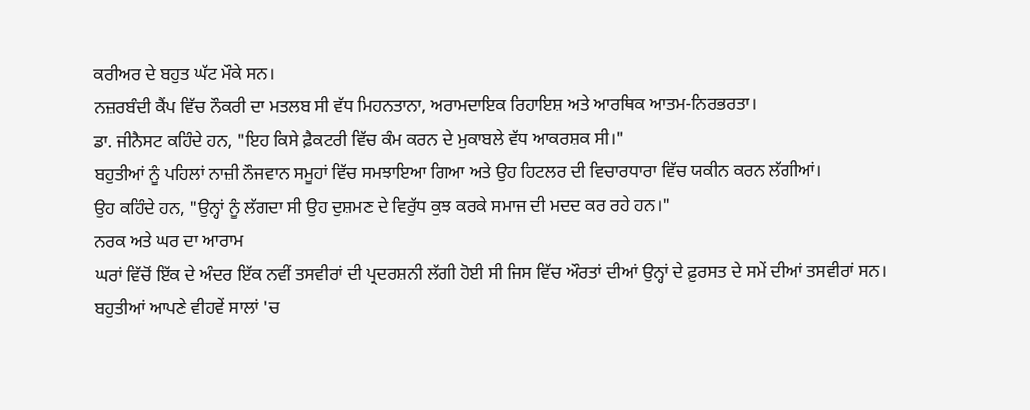ਕਰੀਅਰ ਦੇ ਬਹੁਤ ਘੱਟ ਮੌਕੇ ਸਨ।
ਨਜ਼ਰਬੰਦੀ ਕੈਂਪ ਵਿੱਚ ਨੌਕਰੀ ਦਾ ਮਤਲਬ ਸੀ ਵੱਧ ਮਿਹਨਤਾਨਾ, ਅਰਾਮਦਾਇਕ ਰਿਹਾਇਸ਼ ਅਤੇ ਆਰਥਿਕ ਆਤਮ-ਨਿਰਭਰਤਾ।
ਡਾ. ਜੀਨੈਸਟ ਕਹਿੰਦੇ ਹਨ, "ਇਹ ਕਿਸੇ ਫ਼ੈਕਟਰੀ ਵਿੱਚ ਕੰਮ ਕਰਨ ਦੇ ਮੁਕਾਬਲੇ ਵੱਧ ਆਕਰਸ਼ਕ ਸੀ।"
ਬਹੁਤੀਆਂ ਨੂੰ ਪਹਿਲਾਂ ਨਾਜ਼ੀ ਨੌਜਵਾਨ ਸਮੂਹਾਂ ਵਿੱਚ ਸਮਝਾਇਆ ਗਿਆ ਅਤੇ ਉਹ ਹਿਟਲਰ ਦੀ ਵਿਚਾਰਧਾਰਾ ਵਿੱਚ ਯਕੀਨ ਕਰਨ ਲੱਗੀਆਂ।
ਉਹ ਕਹਿੰਦੇ ਹਨ, "ਉਨ੍ਹਾਂ ਨੂੰ ਲੱਗਦਾ ਸੀ ਉਹ ਦੁਸ਼ਮਣ ਦੇ ਵਿਰੁੱਧ ਕੁਝ ਕਰਕੇ ਸਮਾਜ ਦੀ ਮਦਦ ਕਰ ਰਹੇ ਹਨ।"
ਨਰਕ ਅਤੇ ਘਰ ਦਾ ਆਰਾਮ
ਘਰਾਂ ਵਿੱਚੋਂ ਇੱਕ ਦੇ ਅੰਦਰ ਇੱਕ ਨਵੀਂ ਤਸਵੀਰਾਂ ਦੀ ਪ੍ਰਦਰਸ਼ਨੀ ਲੱਗੀ ਹੋਈ ਸੀ ਜਿਸ ਵਿੱਚ ਔਰਤਾਂ ਦੀਆਂ ਉਨ੍ਹਾਂ ਦੇ ਫ਼ੁਰਸਤ ਦੇ ਸਮੇਂ ਦੀਆਂ ਤਸਵੀਰਾਂ ਸਨ।
ਬਹੁਤੀਆਂ ਆਪਣੇ ਵੀਹਵੇਂ ਸਾਲਾਂ 'ਚ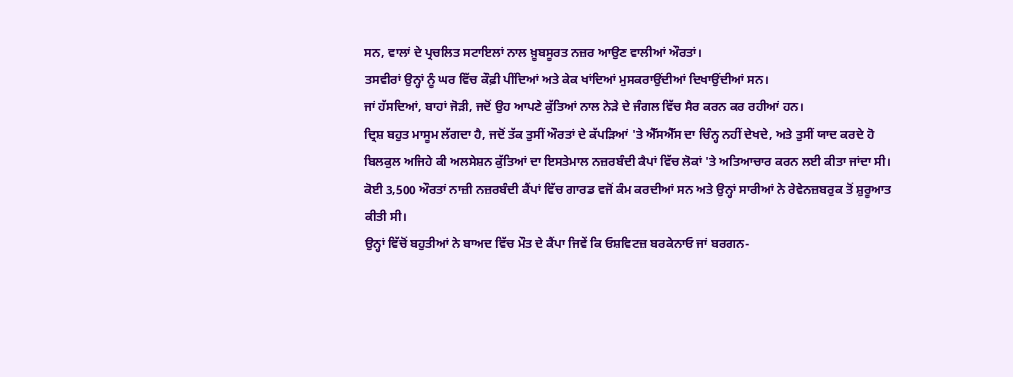ਸਨ, ਵਾਲਾਂ ਦੇ ਪ੍ਰਚਲਿਤ ਸਟਾਇਲਾਂ ਨਾਲ ਖ਼ੂਬਸੂਰਤ ਨਜ਼ਰ ਆਉਣ ਵਾਲੀਆਂ ਔਰਤਾਂ।
ਤਸਵੀਰਾਂ ਉਨ੍ਹਾਂ ਨੂੰ ਘਰ ਵਿੱਚ ਕੌਫ਼ੀ ਪੀਂਦਿਆਂ ਅਤੇ ਕੇਕ ਖਾਂਦਿਆਂ ਮੁਸਕਰਾਉਂਦੀਆਂ ਦਿਖਾਉਂਦੀਆਂ ਸਨ।
ਜਾਂ ਹੱਸਦਿਆਂ, ਬਾਹਾਂ ਜੋੜੀ, ਜਦੋਂ ਉਹ ਆਪਣੇ ਕੁੱਤਿਆਂ ਨਾਲ ਨੇੜੇ ਦੇ ਜੰਗਲ ਵਿੱਚ ਸੈਰ ਕਰਨ ਕਰ ਰਹੀਆਂ ਹਨ।
ਦ੍ਰਿਸ਼ ਬਹੁਤ ਮਾਸੂਮ ਲੱਗਦਾ ਹੈ, ਜਦੋਂ ਤੱਕ ਤੁਸੀਂ ਔਰਤਾਂ ਦੇ ਕੱਪੜਿਆਂ 'ਤੇ ਐੱਸਐੱਸ ਦਾ ਚਿੰਨ੍ਹ ਨਹੀਂ ਦੇਖਦੇ, ਅਤੇ ਤੁਸੀਂ ਯਾਦ ਕਰਦੇ ਹੋ ਬਿਲਕੁਲ ਅਜਿਹੇ ਕੀ ਅਲਸੇਸ਼ਨ ਕੁੱਤਿਆਂ ਦਾ ਇਸਤੇਮਾਲ ਨਜ਼ਰਬੰਦੀ ਕੈਪਾਂ ਵਿੱਚ ਲੋਕਾਂ 'ਤੇ ਅਤਿਆਚਾਰ ਕਰਨ ਲਈ ਕੀਤਾ ਜਾਂਦਾ ਸੀ।
ਕੋਈ 3,500 ਔਰਤਾਂ ਨਾਜ਼ੀ ਨਜ਼ਰਬੰਦੀ ਕੈਂਪਾਂ ਵਿੱਚ ਗਾਰਡ ਵਜੋਂ ਕੰਮ ਕਰਦੀਆਂ ਸਨ ਅਤੇ ਉਨ੍ਹਾਂ ਸਾਰੀਆਂ ਨੇ ਰੇਵੇਨਜ਼ਬਰੁਕ ਤੋਂ ਸ਼ੁਰੂਆਤ ਕੀਤੀ ਸੀ।
ਉਨ੍ਹਾਂ ਵਿੱਚੋਂ ਬਹੁਤੀਆਂ ਨੇ ਬਾਅਦ ਵਿੱਚ ਮੌਤ ਦੇ ਕੈਂਪਾ ਜਿਵੇਂ ਕਿ ਓਸ਼ਵਿਟਜ਼ ਬਰਕੇਨਾਓ ਜਾਂ ਬਰਗਨ-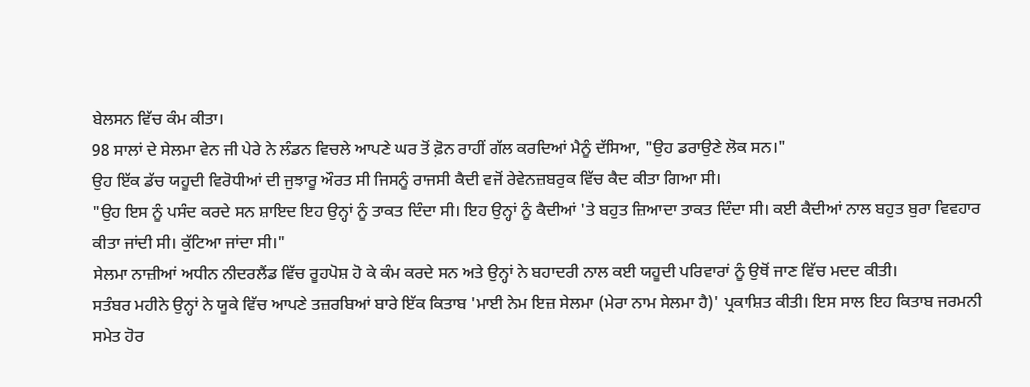ਬੇਲਸਨ ਵਿੱਚ ਕੰਮ ਕੀਤਾ।
98 ਸਾਲਾਂ ਦੇ ਸੇਲਮਾ ਵੇਨ ਜੀ ਪੇਰੇ ਨੇ ਲੰਡਨ ਵਿਚਲੇ ਆਪਣੇ ਘਰ ਤੋਂ ਫ਼ੋਨ ਰਾਹੀਂ ਗੱਲ ਕਰਦਿਆਂ ਮੈਨੂੰ ਦੱਸਿਆ, "ਉਹ ਡਰਾਉਣੇ ਲੋਕ ਸਨ।"
ਉਹ ਇੱਕ ਡੱਚ ਯਹੂਦੀ ਵਿਰੋਧੀਆਂ ਦੀ ਜੁਝਾਰੂ ਔਰਤ ਸੀ ਜਿਸਨੂੰ ਰਾਜਸੀ ਕੈਦੀ ਵਜੋਂ ਰੇਵੇਨਜ਼ਬਰੁਕ ਵਿੱਚ ਕੈਦ ਕੀਤਾ ਗਿਆ ਸੀ।
"ਉਹ ਇਸ ਨੂੰ ਪਸੰਦ ਕਰਦੇ ਸਨ ਸ਼ਾਇਦ ਇਹ ਉਨ੍ਹਾਂ ਨੂੰ ਤਾਕਤ ਦਿੰਦਾ ਸੀ। ਇਹ ਉਨ੍ਹਾਂ ਨੂੰ ਕੈਦੀਆਂ 'ਤੇ ਬਹੁਤ ਜ਼ਿਆਦਾ ਤਾਕਤ ਦਿੰਦਾ ਸੀ। ਕਈ ਕੈਦੀਆਂ ਨਾਲ ਬਹੁਤ ਬੁਰਾ ਵਿਵਹਾਰ ਕੀਤਾ ਜਾਂਦੀ ਸੀ। ਕੁੱਟਿਆ ਜਾਂਦਾ ਸੀ।"
ਸੇਲਮਾ ਨਾਜ਼ੀਆਂ ਅਧੀਨ ਨੀਦਰਲੈਂਡ ਵਿੱਚ ਰੂਹਪੋਸ਼ ਹੋ ਕੇ ਕੰਮ ਕਰਦੇ ਸਨ ਅਤੇ ਉਨ੍ਹਾਂ ਨੇ ਬਹਾਦਰੀ ਨਾਲ ਕਈ ਯਹੂਦੀ ਪਰਿਵਾਰਾਂ ਨੂੰ ਉਥੋਂ ਜਾਣ ਵਿੱਚ ਮਦਦ ਕੀਤੀ।
ਸਤੰਬਰ ਮਹੀਨੇ ਉਨ੍ਹਾਂ ਨੇ ਯੂਕੇ ਵਿੱਚ ਆਪਣੇ ਤਜ਼ਰਬਿਆਂ ਬਾਰੇ ਇੱਕ ਕਿਤਾਬ 'ਮਾਈ ਨੇਮ ਇਜ਼ ਸੇਲਮਾ (ਮੇਰਾ ਨਾਮ ਸੇਲਮਾ ਹੈ)' ਪ੍ਰਕਾਸ਼ਿਤ ਕੀਤੀ। ਇਸ ਸਾਲ ਇਹ ਕਿਤਾਬ ਜਰਮਨੀ ਸਮੇਤ ਹੋਰ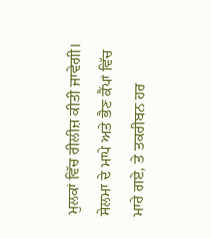ਮੁਲਕਾਂ ਵਿੱਚ ਰੀਲੀਜ਼ ਕੀਤੀ ਜਾਵੇਗੀ।
ਸੇਲਮਾ ਦੇ ਮਾਪੇ ਅਤੇ ਭੈਣ ਕੈਂਪਾਂ ਵਿੱਚ ਮਾਰੇ ਗਏ, ਤੇ ਤਕਰੀਬਨ ਹਰ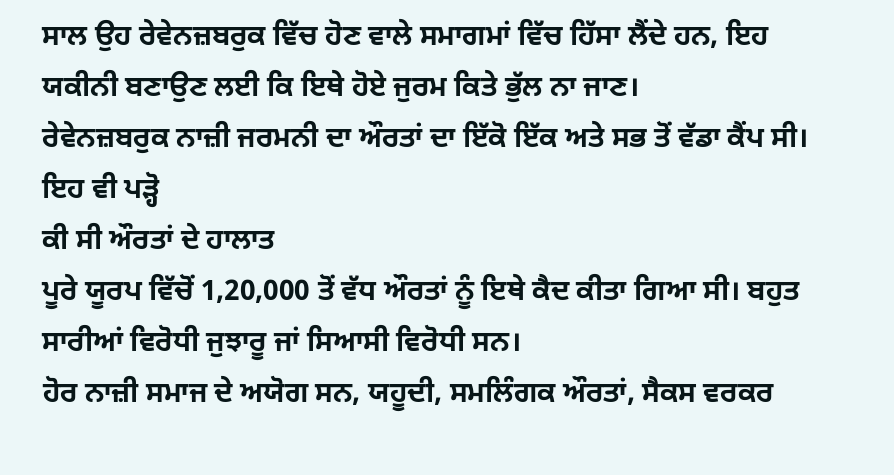ਸਾਲ ਉਹ ਰੇਵੇਨਜ਼ਬਰੁਕ ਵਿੱਚ ਹੋਣ ਵਾਲੇ ਸਮਾਗਮਾਂ ਵਿੱਚ ਹਿੱਸਾ ਲੈਂਦੇ ਹਨ, ਇਹ ਯਕੀਨੀ ਬਣਾਉਣ ਲਈ ਕਿ ਇਥੇ ਹੋਏ ਜੁਰਮ ਕਿਤੇ ਭੁੱਲ ਨਾ ਜਾਣ।
ਰੇਵੇਨਜ਼ਬਰੁਕ ਨਾਜ਼ੀ ਜਰਮਨੀ ਦਾ ਔਰਤਾਂ ਦਾ ਇੱਕੋ ਇੱਕ ਅਤੇ ਸਭ ਤੋਂ ਵੱਡਾ ਕੈਂਪ ਸੀ।
ਇਹ ਵੀ ਪੜ੍ਹੋ
ਕੀ ਸੀ ਔਰਤਾਂ ਦੇ ਹਾਲਾਤ
ਪੂਰੇ ਯੂਰਪ ਵਿੱਚੋਂ 1,20,000 ਤੋਂ ਵੱਧ ਔਰਤਾਂ ਨੂੰ ਇਥੇ ਕੈਦ ਕੀਤਾ ਗਿਆ ਸੀ। ਬਹੁਤ ਸਾਰੀਆਂ ਵਿਰੋਧੀ ਜੁਝਾਰੂ ਜਾਂ ਸਿਆਸੀ ਵਿਰੋਧੀ ਸਨ।
ਹੋਰ ਨਾਜ਼ੀ ਸਮਾਜ ਦੇ ਅਯੋਗ ਸਨ, ਯਹੂਦੀ, ਸਮਲਿੰਗਕ ਔਰਤਾਂ, ਸੈਕਸ ਵਰਕਰ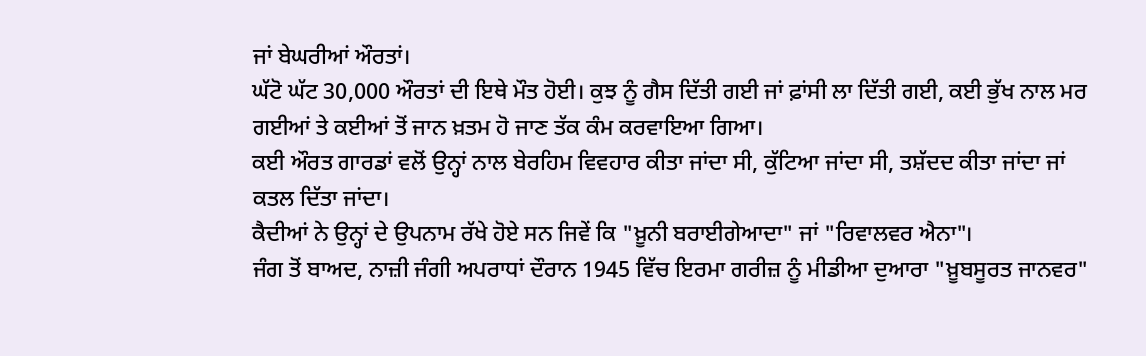ਜਾਂ ਬੇਘਰੀਆਂ ਔਰਤਾਂ।
ਘੱਟੋ ਘੱਟ 30,000 ਔਰਤਾਂ ਦੀ ਇਥੇ ਮੌਤ ਹੋਈ। ਕੁਝ ਨੂੰ ਗੈਸ ਦਿੱਤੀ ਗਈ ਜਾਂ ਫ਼ਾਂਸੀ ਲਾ ਦਿੱਤੀ ਗਈ, ਕਈ ਭੁੱਖ ਨਾਲ ਮਰ ਗਈਆਂ ਤੇ ਕਈਆਂ ਤੋਂ ਜਾਨ ਖ਼ਤਮ ਹੋ ਜਾਣ ਤੱਕ ਕੰਮ ਕਰਵਾਇਆ ਗਿਆ।
ਕਈ ਔਰਤ ਗਾਰਡਾਂ ਵਲੋਂ ਉਨ੍ਹਾਂ ਨਾਲ ਬੇਰਹਿਮ ਵਿਵਹਾਰ ਕੀਤਾ ਜਾਂਦਾ ਸੀ, ਕੁੱਟਿਆ ਜਾਂਦਾ ਸੀ, ਤਸ਼ੱਦਦ ਕੀਤਾ ਜਾਂਦਾ ਜਾਂ ਕਤਲ ਦਿੱਤਾ ਜਾਂਦਾ।
ਕੈਦੀਆਂ ਨੇ ਉਨ੍ਹਾਂ ਦੇ ਉਪਨਾਮ ਰੱਖੇ ਹੋਏ ਸਨ ਜਿਵੇਂ ਕਿ "ਖ਼ੂਨੀ ਬਰਾਈਗੇਆਦਾ" ਜਾਂ "ਰਿਵਾਲਵਰ ਐਨਾ"।
ਜੰਗ ਤੋਂ ਬਾਅਦ, ਨਾਜ਼ੀ ਜੰਗੀ ਅਪਰਾਧਾਂ ਦੌਰਾਨ 1945 ਵਿੱਚ ਇਰਮਾ ਗਰੀਜ਼ ਨੂੰ ਮੀਡੀਆ ਦੁਆਰਾ "ਖ਼ੂਬਸੂਰਤ ਜਾਨਵਰ"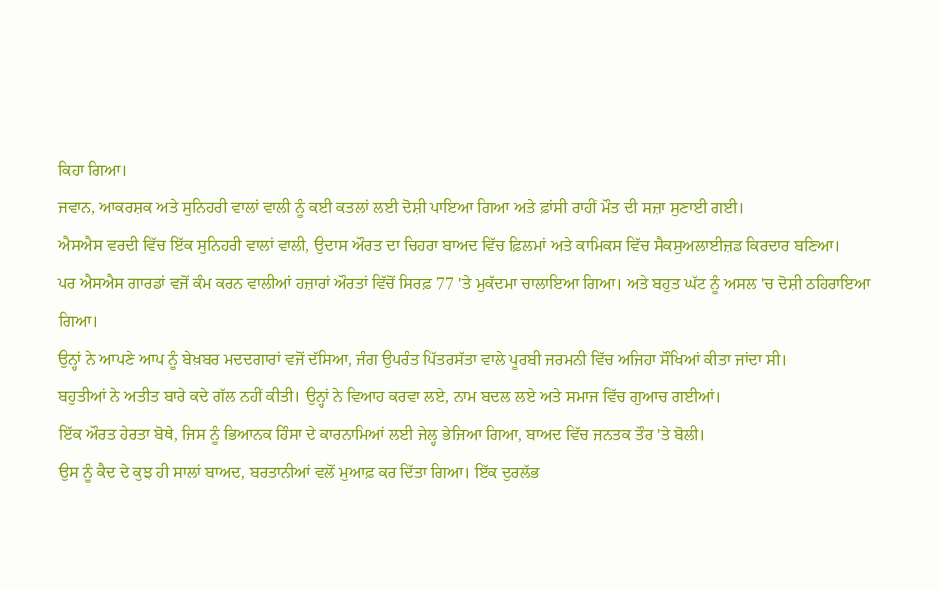ਕਿਹਾ ਗਿਆ।
ਜਵਾਨ, ਆਕਰਸ਼ਕ ਅਤੇ ਸੁਨਿਹਰੀ ਵਾਲਾਂ ਵਾਲੀ ਨੂੰ ਕਈ ਕਤਲਾਂ ਲਈ ਦੋਸ਼ੀ ਪਾਇਆ ਗਿਆ ਅਤੇ ਫ਼ਾਂਸੀ ਰਾਹੀਂ ਮੌਤ ਦੀ ਸਜ਼ਾ ਸੁਣਾਈ ਗਈ।
ਐਸਐਸ ਵਰਦੀ ਵਿੱਚ ਇੱਕ ਸੁਨਿਹਰੀ ਵਾਲਾਂ ਵਾਲੀ, ਉਦਾਸ ਔਰਤ ਦਾ ਚਿਹਰਾ ਬਾਅਦ ਵਿੱਚ ਫ਼ਿਲਮਾਂ ਅਤੇ ਕਾਮਿਕਸ ਵਿੱਚ ਸੈਕਸੁਅਲਾਈਜ਼ਡ ਕਿਰਦਾਰ ਬਣਿਆ।
ਪਰ ਐਸਐਸ ਗਾਰਡਾਂ ਵਜੋਂ ਕੰਮ ਕਰਨ ਵਾਲੀਆਂ ਹਜ਼ਾਰਾਂ ਔਰਤਾਂ ਵਿੱਚੋਂ ਸਿਰਫ਼ 77 'ਤੇ ਮੁਕੱਦਮਾ ਚਾਲਾਇਆ ਗਿਆ। ਅਤੇ ਬਹੁਤ ਘੱਟ ਨੂੰ ਅਸਲ 'ਚ ਦੋਸ਼ੀ ਠਹਿਰਾਇਆ ਗਿਆ।
ਉਨ੍ਹਾਂ ਨੇ ਆਪਣੇ ਆਪ ਨੂੰ ਬੇਖ਼ਬਰ ਮਦਦਗਾਰਾਂ ਵਜੋਂ ਦੱਸਿਆ, ਜੰਗ ਉਪਰੰਤ ਪਿੱਤਰਸੱਤਾ ਵਾਲੇ ਪੂਰਬੀ ਜਰਮਨੀ ਵਿੱਚ ਅਜਿਹਾ ਸੌਖਿਆਂ ਕੀਤਾ ਜਾਂਦਾ ਸੀ।
ਬਹੁਤੀਆਂ ਨੇ ਅਤੀਤ ਬਾਰੇ ਕਦੇ ਗੱਲ ਨਹੀਂ ਕੀਤੀ। ਉਨ੍ਹਾਂ ਨੇ ਵਿਆਹ ਕਰਵਾ ਲਏ, ਨਾਮ ਬਦਲ ਲਏ ਅਤੇ ਸਮਾਜ ਵਿੱਚ ਗੁਆਚ ਗਈਆਂ।
ਇੱਕ ਔਰਤ ਹੇਰਤਾ ਬੋਥੇ, ਜਿਸ ਨੂੰ ਭਿਆਨਕ ਹਿੰਸਾ ਦੇ ਕਾਰਨਾਮਿਆਂ ਲਈ ਜੇਲ੍ਹ ਭੇਜਿਆ ਗਿਆ, ਬਾਅਦ ਵਿੱਚ ਜਨਤਕ ਤੌਰ 'ਤੇ ਬੋਲੀ।
ਉਸ ਨੂੰ ਕੈਦ ਦੇ ਕੁਝ ਹੀ ਸਾਲਾਂ ਬਾਅਦ, ਬਰਤਾਨੀਆਂ ਵਲੋਂ ਮੁਆਫ਼ ਕਰ ਦਿੱਤਾ ਗਿਆ। ਇੱਕ ਦੁਰਲੱਭ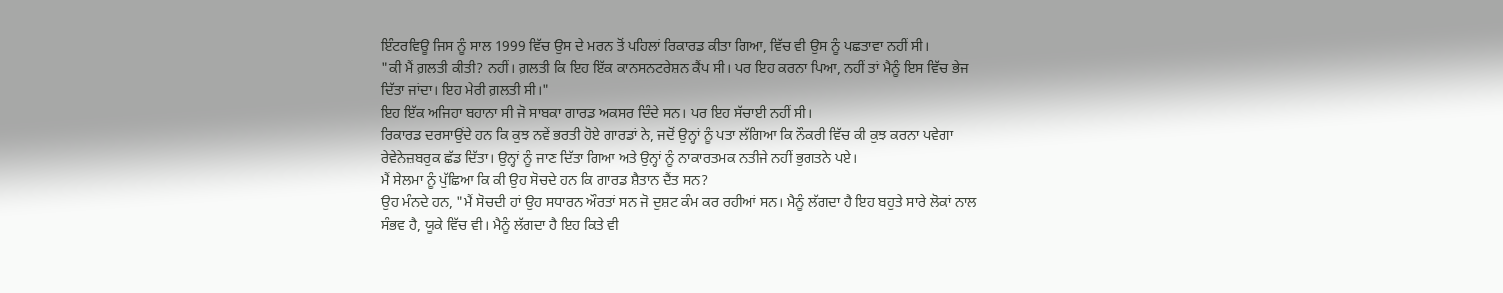ਇੰਟਰਵਿਊ ਜਿਸ ਨੂੰ ਸਾਲ 1999 ਵਿੱਚ ਉਸ ਦੇ ਮਰਨ ਤੋਂ ਪਹਿਲਾਂ ਰਿਕਾਰਡ ਕੀਤਾ ਗਿਆ, ਵਿੱਚ ਵੀ ਉਸ ਨੂੰ ਪਛਤਾਵਾ ਨਹੀਂ ਸੀ।
"ਕੀ ਮੈਂ ਗ਼ਲਤੀ ਕੀਤੀ? ਨਹੀਂ। ਗ਼ਲਤੀ ਕਿ ਇਹ ਇੱਕ ਕਾਨਸਨਟਰੇਸ਼ਨ ਕੈਂਪ ਸੀ। ਪਰ ਇਹ ਕਰਨਾ ਪਿਆ, ਨਹੀਂ ਤਾਂ ਮੈਨੂੰ ਇਸ ਵਿੱਚ ਭੇਜ ਦਿੱਤਾ ਜਾਂਦਾ। ਇਹ ਮੇਰੀ ਗ਼ਲਤੀ ਸੀ।"
ਇਹ ਇੱਕ ਅਜਿਹਾ ਬਹਾਨਾ ਸੀ ਜੋ ਸਾਬਕਾ ਗਾਰਡ ਅਕਸਰ ਦਿੰਦੇ ਸਨ। ਪਰ ਇਹ ਸੱਚਾਈ ਨਹੀਂ ਸੀ।
ਰਿਕਾਰਡ ਦਰਸਾਉਂਦੇ ਹਨ ਕਿ ਕੁਝ ਨਵੇਂ ਭਰਤੀ ਹੋਏ ਗਾਰਡਾਂ ਨੇ, ਜਦੋਂ ਉਨ੍ਹਾਂ ਨੂੰ ਪਤਾ ਲੱਗਿਆ ਕਿ ਨੌਕਰੀ ਵਿੱਚ ਕੀ ਕੁਝ ਕਰਨਾ ਪਵੇਗਾ ਰੇਵੇਨੇਜ਼ਬਰੁਕ ਛੱਡ ਦਿੱਤਾ। ਉਨ੍ਹਾਂ ਨੂੰ ਜਾਣ ਦਿੱਤਾ ਗਿਆ ਅਤੇ ਉਨ੍ਹਾਂ ਨੂੰ ਨਾਕਾਰਤਮਕ ਨਤੀਜੇ ਨਹੀਂ ਭੁਗਤਨੇ ਪਏ।
ਮੈਂ ਸੇਲਮਾ ਨੂੰ ਪੁੱਛਿਆ ਕਿ ਕੀ ਉਹ ਸੋਚਦੇ ਹਨ ਕਿ ਗਾਰਡ ਸ਼ੈਤਾਨ ਦੈਂਤ ਸਨ?
ਉਹ ਮੰਨਦੇ ਹਨ, "ਮੈਂ ਸੋਚਦੀ ਹਾਂ ਉਹ ਸਧਾਰਨ ਔਰਤਾਂ ਸਨ ਜੋ ਦੁਸ਼ਟ ਕੰਮ ਕਰ ਰਹੀਆਂ ਸਨ। ਮੈਨੂੰ ਲੱਗਦਾ ਹੈ ਇਹ ਬਹੁਤੇ ਸਾਰੇ ਲੋਕਾਂ ਨਾਲ ਸੰਭਵ ਹੈ, ਯੂਕੇ ਵਿੱਚ ਵੀ। ਮੈਨੂੰ ਲੱਗਦਾ ਹੈ ਇਹ ਕਿਤੇ ਵੀ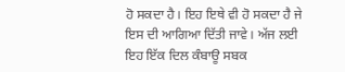ਹੋ ਸਕਦਾ ਹੈ। ਇਹ ਇਥੇ ਵੀ ਹੋ ਸਕਦਾ ਹੈ ਜੇ ਇਸ ਦੀ ਆਗਿਆ ਦਿੱਤੀ ਜਾਵੇ। ਅੱਜ ਲਈ ਇਹ ਇੱਕ ਦਿਲ ਕੰਬਾਊ ਸਬਕ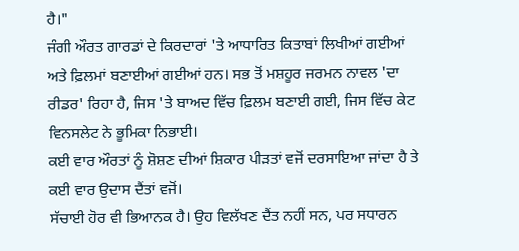ਹੈ।"
ਜੰਗੀ ਔਰਤ ਗਾਰਡਾਂ ਦੇ ਕਿਰਦਾਰਾਂ 'ਤੇ ਆਧਾਰਿਤ ਕਿਤਾਬਾਂ ਲਿਖੀਆਂ ਗਈਆਂ ਅਤੇ ਫ਼ਿਲਮਾਂ ਬਣਾਈਆਂ ਗਈਆਂ ਹਨ। ਸਭ ਤੋਂ ਮਸ਼ਹੂਰ ਜਰਮਨ ਨਾਵਲ 'ਦਾ ਰੀਡਰ' ਰਿਹਾ ਹੈ, ਜਿਸ 'ਤੇ ਬਾਅਦ ਵਿੱਚ ਫ਼ਿਲਮ ਬਣਾਈ ਗਈ, ਜਿਸ ਵਿੱਚ ਕੇਟ ਵਿਨਸਲੇਟ ਨੇ ਭੂਮਿਕਾ ਨਿਭਾਈ।
ਕਈ ਵਾਰ ਔਰਤਾਂ ਨੂੰ ਸ਼ੋਸ਼ਣ ਦੀਆਂ ਸ਼ਿਕਾਰ ਪੀੜਤਾਂ ਵਜੋਂ ਦਰਸਾਇਆ ਜਾਂਦਾ ਹੈ ਤੇ ਕਈ ਵਾਰ ਉਦਾਸ ਦੈਂਤਾਂ ਵਜੋਂ।
ਸੱਚਾਈ ਹੋਰ ਵੀ ਭਿਆਨਕ ਹੈ। ਉਹ ਵਿਲੱਖਣ ਦੈਂਤ ਨਹੀਂ ਸਨ, ਪਰ ਸਧਾਰਨ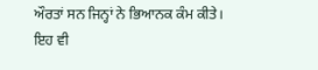ਔਰਤਾਂ ਸਨ ਜਿਨ੍ਹਾਂ ਨੇ ਭਿਆਨਕ ਕੰਮ ਕੀਤੇ।
ਇਹ ਵੀ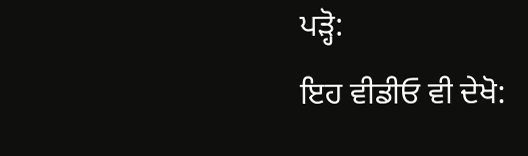ਪੜ੍ਹੋ:
ਇਹ ਵੀਡੀਓ ਵੀ ਦੇਖੋ: